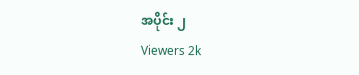အပိုင်း ၂
Viewers 2k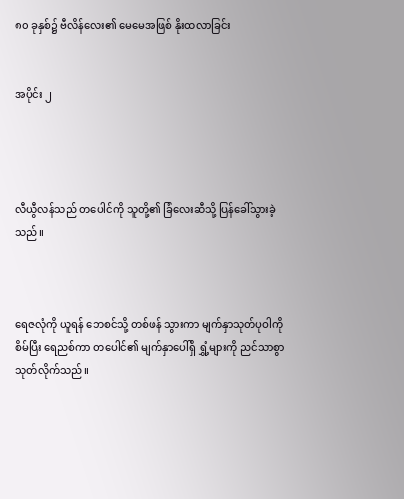၈၀ ခုနှစ်၌ ဗီလိန်လေး၏ မေမေအဖြစ် နိုးထလာခြင်း


အပိုင်း ၂




လီယွီလန်သည် တပေါင်ကို သူတို့၏ ခြံလေးဆီသို့ ပြန်ခေါ်သွားခဲ့သည်။



ရေဇလုံကို ယူရန် ဘေစင်သို့ တစ်ဖန် သွားကာ မျက်နှာသုတ်ပုဝါကို စိမ်ပြီး ရေညစ်ကာ တပေါင်၏ မျက်နှာပေါ်ရှိ ရွှံ့များကို ညင်သာစွာ သုတ်လိုက်သည်။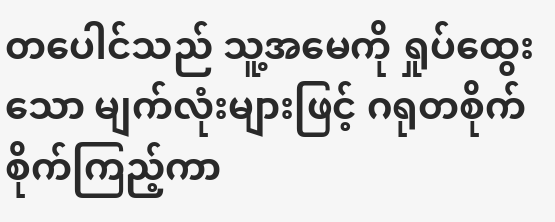တပေါင်သည် သူ့အမေကို ရှုပ်‌ထွေးသော မျက်လုံးများဖြင့် ဂရုတစိုက်စိုက်ကြည့်ကာ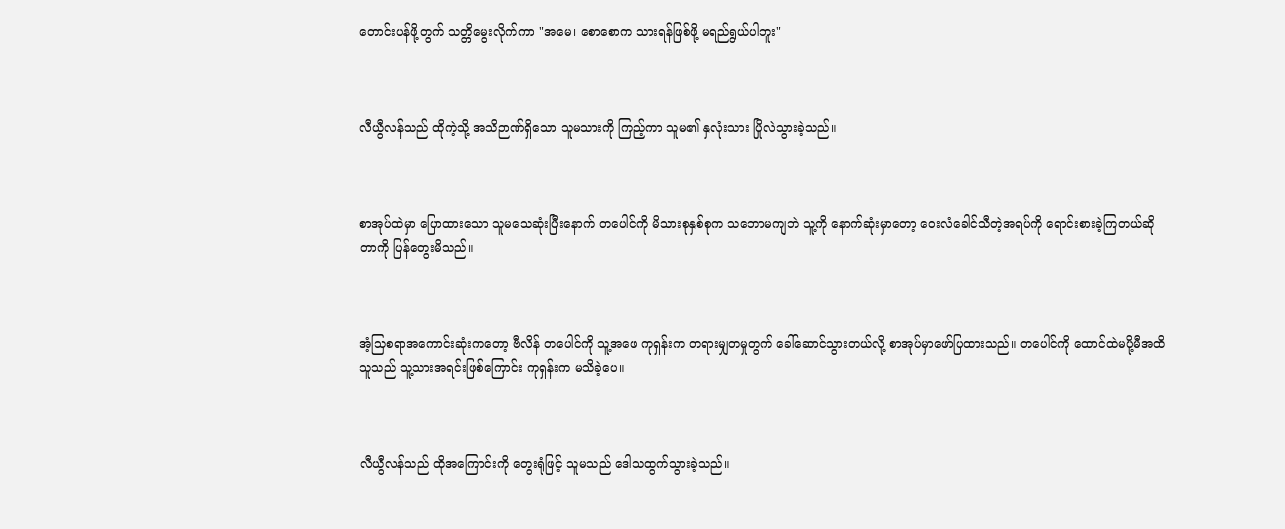တောင်းပန်ဖို့တွက် သတ္တိမွေးလိုက်ကာ "အမေ၊ စောစောက သားရန်ဖြစ်ဖို့ မရည်ရွယ်ပါဘူး"



လီယွီလန်သည် ထိုကဲ့သို့ အသိဉာဏ်ရှိသော သူမသားကို ကြည့်ကာ သူမ၏ နှလုံးသား ပြိုလဲသွားခဲ့သည်။



စာအုပ်ထဲမှာ ပြောထားသော သူမသေဆုံးပြီးနောက် တပေါင်ကို မိသားစုနှစ်စုက သဘောမကျဘဲ သူ့ကို နောက်ဆုံးမှာတော့ ဝေးလံခေါင်သီတဲ့အရပ်ကို ရောင်းစားခဲ့ကြတယ်ဆိုတာကို ပြန်တွေးမိသည်။



အံ့သြစရာအကောင်းဆုံးကတော့ ဗီလိန် တပေါင်ကို သူ့အဖေ ကုရှန်းက တရားမျှတမှုတွက် ခေါ်ဆောင်သွားတယ်လို့ စာအုပ်မှာဖော်ပြထားသည်။ တပေါင်ကို ထောင်ထဲမပို့မီအထိ သူသည် သူ့သားအရင်းဖြစ်ကြောင်း ကုရှန်းက မသိခဲ့ပေ။



လီယွီလန်သည် ထိုအကြောင်းကို တွေးရုံဖြင့် သူမသည် ဒေါသထွက်သွားခဲ့သည်။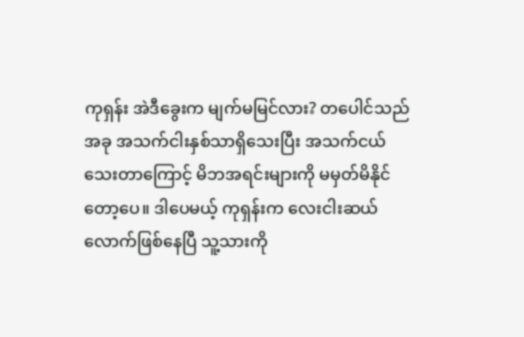ကုရှန်း အဲဒီခွေးက မျက်မမြင်လား? တပေါင်သည် အခု အသက်ငါးနှစ်သာရှိသေးပြီး အသက်ငယ်သေးတာကြောင့် မိဘအရင်းများကို မမှတ်မိနိုင်တော့ပေ။ ဒါပေမယ့် ကုရှန်းက လေးငါးဆယ်လောက်ဖြစ်နေပြီ သူ့သားကို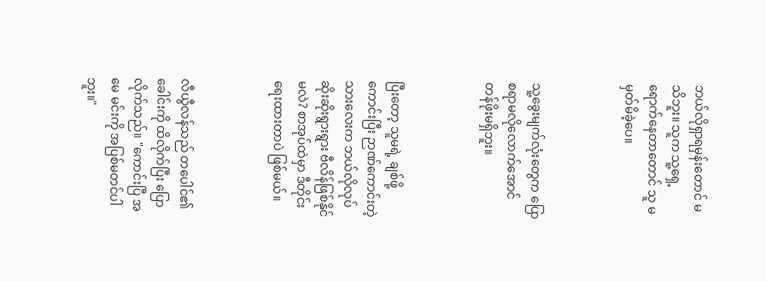ဘယ်လိုရှာရမှန်းတောင် မသိဘူး။ သူက သူ့ရှေ့ ရောက်နေတာတောင် သူ မမှတ်မိခဲ့ပေ။



သူ့ခွေးမျက်လုံးတွေက ပြောစရာမလိုလောက်အောင် တန်ဖိုးမရှိဘူး။



ပြီးတော့ သူမရဲ့ ချစ်ဖို့ကောင်းပြီး ဉာဏ်ကောင်းတဲ့ သားလေးက ဘယ်လိုလုပ် ဆိုးဆိုးရွားရွား ဗီလိန်ဖြစ်နိုင်မလဲ? စာအုပ်ထဲမှာ ဒီတိုင်းရေးထားတာပဲ ဖြစ်မယ်။



လီယွီလန်သည် တပေါင်၏ခေါင်းကို ထိလိုက်ပြီး ပြောလိုက်သည်။ "ကောင်းပြီ အမေ မင်းကို အပြစ်မတင်ပါဘူး။"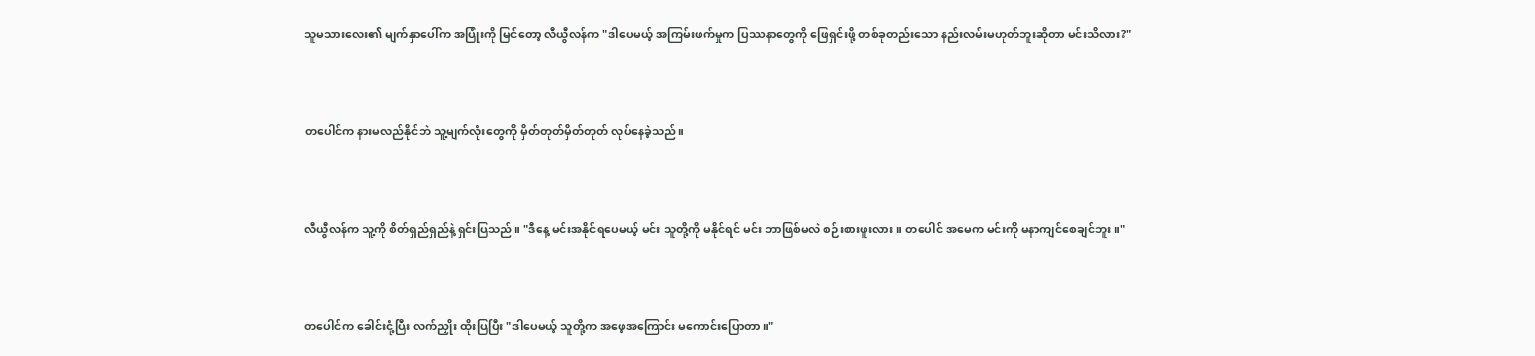သူမသားလေး၏ မျက်နှာပေါ်က အပြုံးကို‌ မြင်တော့ လီယွီလန်က "ဒါပေမယ့် အကြမ်းဖက်မှုက ပြဿနာတွေကို ဖြေရှင်းဖို့ တစ်ခုတည်းသော နည်းလမ်းမဟုတ်ဘူးဆိုတာ မင်းသိလား?"



တပေါင်က နားမလည်နိုင်ဘဲ သူ့မျက်လုံးတွေကို မှိတ်တုတ်မှိတ်တုတ် လုပ်နေခဲ့သည်။



လီယွီလန်က သူ့ကို စိတ်ရှည်ရှည်နဲ့ ရှင်းပြသည်။ "ဒီနေ့ မင်းအနိုင်ရပေမယ့် မင်း သူတို့ကို မနိုင်ရင် မင်း ဘာဖြစ်မလဲ စဉ်းစားဖူးလား။ တပေါင် အမေက မင်းကို မနာကျင်စေချင်ဘူး။"



တပေါင်က ခေါင်းငုံ့ပြီး လက်ညှိုး ထိုးပြပြီး "ဒါပေမယ့် သူတို့က အဖေ့အကြောင်း မကောင်းပြောတာ။"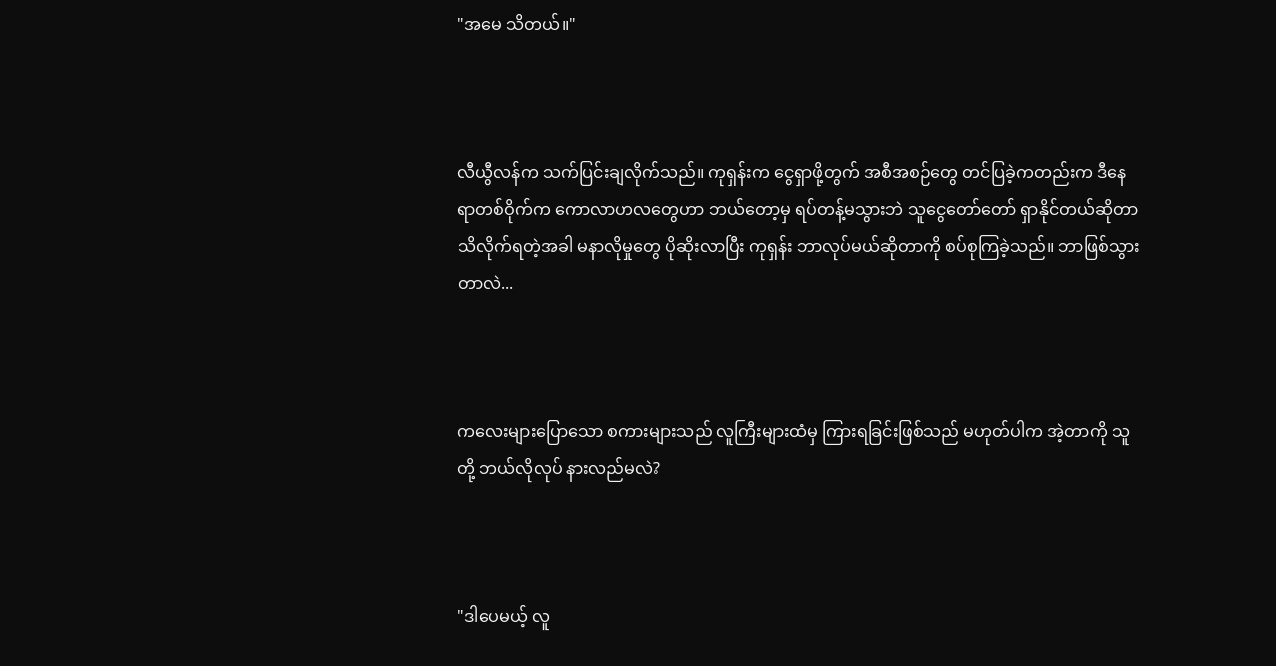"အ‌မေ သိတယ်။"



လီယွီလန်က သက်ပြင်းချလိုက်သည်။ ကုရှန်းက ငွေရှာဖို့တွက် အစီအစဉ်တွေ တင်ပြခဲ့ကတည်းက ဒီနေရာတစ်ဝိုက်က ကောလာဟလတွေဟာ ဘယ်တော့မှ ရပ်တန့်မသွားဘဲ သူငွေတော်တော် ရှာနိုင်တယ်ဆိုတာ သိလိုက်ရတဲ့အခါ မနာလိုမှုတွေ ပိုဆိုးလာပြီး ကုရှန်း ဘာလုပ်မယ်ဆိုတာကို စပ်စုကြခဲ့သည်။ ဘာဖြစ်သွားတာလဲ...



ကလေးများပြောသော စကားများသည် လူကြီးများထံမှ ကြားရခြင်းဖြစ်သည် မဟုတ်ပါက အဲ့တာကို သူတို့ ဘယ်လိုလုပ် နားလည်မလဲ?



"ဒါပေမယ့် လူ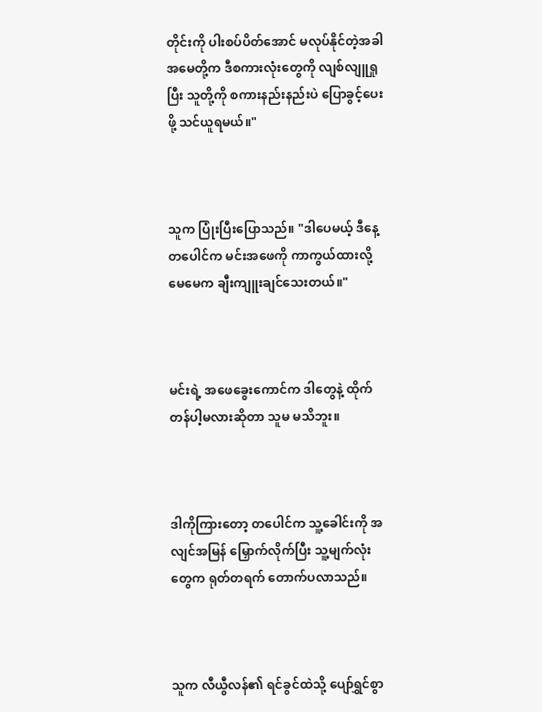တိုင်းကို ပါးစပ်ပိတ်အောင် မလုပ်နိုင်တဲ့အခါ အမေတို့က ဒီစကားလုံးတွေကို လျစ်လျူရှုပြီး သူတို့ကို စကားနည်းနည်းပဲ ပြောခွင့်ပေးဖို့ သင်ယူရမယ်။"



သူက ပြုံးပြီးပြောသည်။ "ဒါပေမယ့် ဒီနေ့ တပေါင်က မင်းအဖေကို ကာကွယ်ထားလို့ မေမေက ချီးကျူးချင်သေးတယ်။"



မင်းရဲ့ အဖေခွေးကောင်က ဒါတွေနဲ့ ထိုက်တန်ပါ့မလားဆိုတာ သူမ မသိဘူး။



ဒါကိုကြားတော့ တပေါင်က သူ့ခေါင်းကို အလျင်အမြန် မြှောက်လိုက်ပြီး သူ့မျက်လုံးတွေက ရုတ်တရက် တောက်ပလာသည်။



သူက လီယွီလန်၏ ရင်ခွင်ထဲသို့ ပျော်ရွှင်စွာ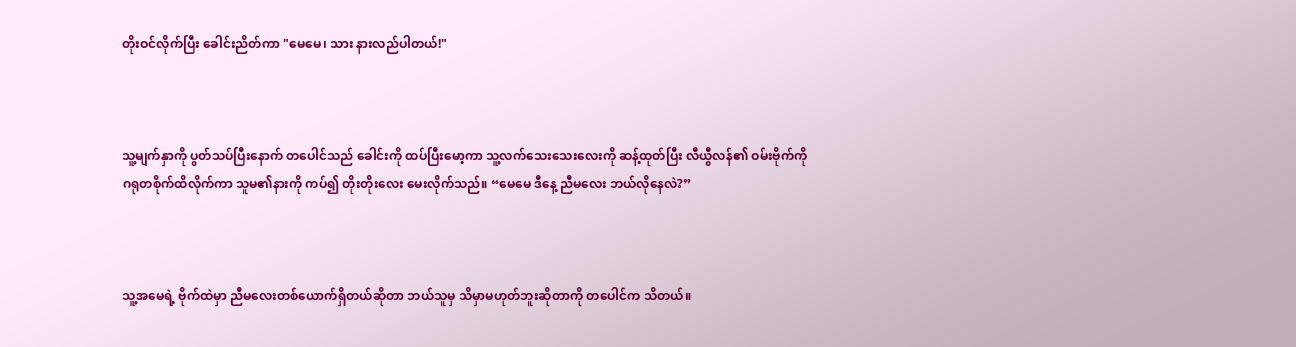တိုးဝင်လိုက်ပြီး ခေါင်းညိတ်ကာ "မေမေ၊ သား နားလည်ပါတယ်!"



သူ့မျက်နှာကို ပွတ်သပ်ပြီးနောက် တပေါင်သည် ခေါင်းကို ထပ်ပြီးမော့ကာ သူ့လက်သေးသေးလေးကို ဆန့်ထုတ်ပြီး လီယွီလန်၏ ဝမ်းဗိုက်ကို ဂရုတစိုက်ထိလိုက်ကာ သူမ၏နားကို ကပ်၍ တိုးတိုးလေး မေးလိုက်သည်။ “မေမေ ဒီနေ့ ညီမလေး ဘယ်လိုနေလဲ?”



သူ့အမေရဲ့ ဗိုက်ထဲမှာ ညီမ‌လေးတစ်ယောက်ရှိတယ်ဆိုတာ ဘယ်သူမှ သိမှာမဟုတ်ဘူးဆိုတာကို တပေါင်က သိတယ်။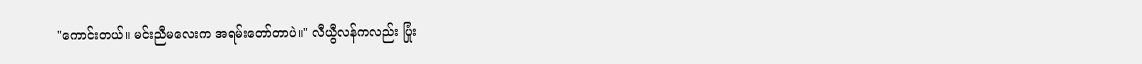"ကောင်းတယ်။ မင်းညီမလေးက အရမ်းတော်တာပဲ။" လီယွီလန်ကလည်း ပြုံး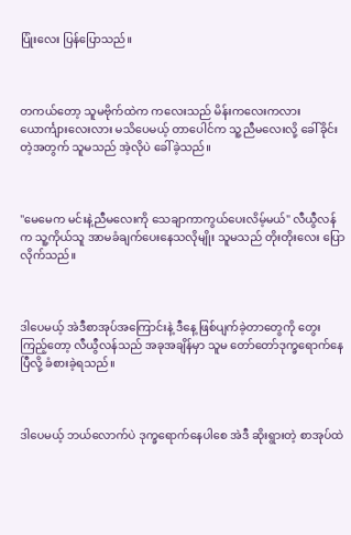ပြုံးလေး ပြန်ပြောသည်။



တကယ်တော့ သူမဗိုက်ထဲက ကလေးသည် မိန်းကလေးကလား ယောင်္ကျားလေးလား မသိပေမယ့် တာပေါင်က သူ့ညီမလေးလို့ ခေါ်ခိုင်းတဲ့အတွက် သူမသည် အဲ့လိုပဲ ခေါ်ခဲ့သည်။



"မေမေက မင်းနဲ့ညီမလေးကို သေချာကာကွယ်ပေးလိမ့်မယ်" လီယွီလန်က သူ့ကိုယ်သူ အာမခံချက်ပေးနေသလိုမျိုး သူမသည် တိုးတိုးလေး ပြောလိုက်သည်။



ဒါပေမယ့် အဲဒီစာအုပ်အကြောင်းနဲ့ ဒီနေ့ ဖြစ်ပျက်ခဲ့တာတွေကို တွေးကြည့်တော့ လီယွီလန်သည် အခုအချိန်မှာ သူမ တော်တော်ဒုက္ခရောက်နေပြီလို့ ခံစားခဲ့ရသည်။



ဒါပေမယ့် ဘယ်လောက်ပဲ ဒုက္ခရောက်နေပါစေ အဲဒီ ဆိုးရွားတဲ့ စာအုပ်ထဲ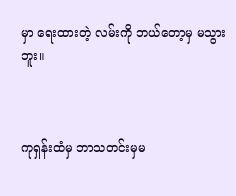မှာ ရေးထားတဲ့ လမ်းကို ဘယ်တော့မှ မသွားဘူး။



ကုရှန်းထံမှ ဘာသတင်းမှမ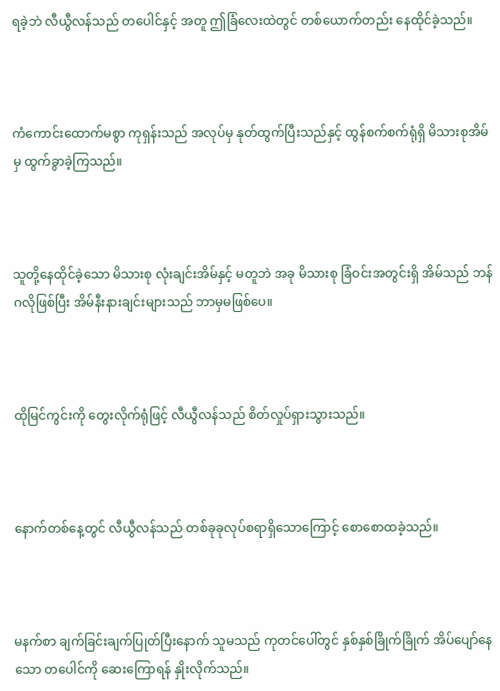ရခဲ့ဘဲ လီယွီလန်သည် တပေါင်နှင့် အတူ ဤခြံ‌လေးထဲတွင် တစ်ယောက်တည်း နေထိုင်ခဲ့သည်။



ကံကောင်းထောက်မစွာ ကုရှန်းသည် အလုပ်မှ နုတ်ထွက်ပြီးသည်နှင့် ထွန်စက်စက်ရုံရှိ မိသားစုအိမ်မှ ထွက်ခွာခဲ့ကြသည်။



သူတို့နေထိုင်ခဲ့သော မိသားစု လုံးချင်းအိမ်နှင့် မတူဘဲ အခု မိသားစု ခြံဝင်းအတွင်းရှိ အိမ်သည် ဘန်ဂလိုဖြစ်ပြီး အိမ်နီးနားချင်းများသည် ဘာမှမဖြစ်ပေ။



ထိုမြင်ကွင်းကို တွေးလိုက်ရုံဖြင့် လီယွီလန်သည် စိတ်လှုပ်ရှားသွားသည်။



နောက်တစ်နေ့တွင် လီယွီလန်သည် တစ်ခုခုလုပ်စရာရှိသောကြောင့် စောစောထခဲ့သည်။



မနက်စာ ချက်ခြင်းချက်ပြုတ်ပြီးနောက် သူမသည် ကုတင်ပေါ်တွင် နှစ်နှစ်ခြိုက်ခြိုက် အိပ်ပျော်နေသော တပေါင်ကို ဆေးကြောရန် နှိုးလိုက်သည်။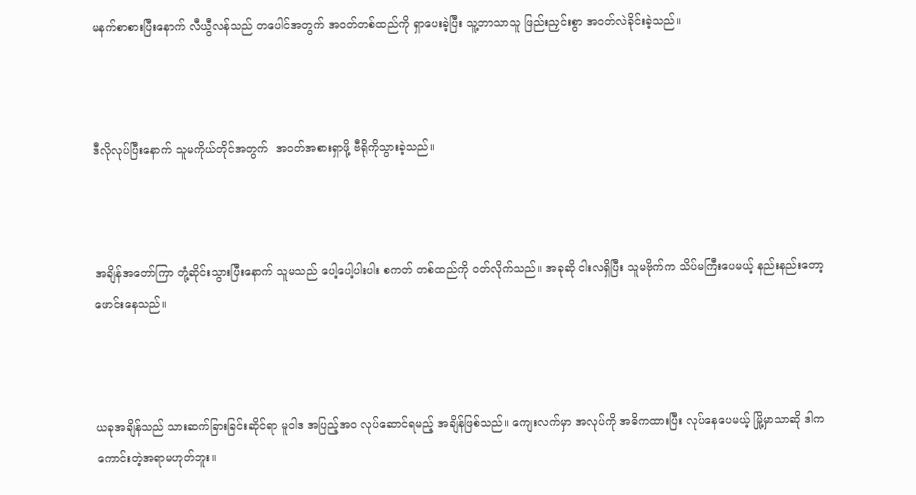မနက်စာစားပြီးနောက် လီယွီလန်သည် တပေါင်အတွက် အဝတ်တစ်ထည်ကို ရှာပေးခဲ့ပြီး သူ့ဘာသာသူ ဖြည်းညှင်းစွာ အဝတ်လဲခိုင်းခဲ့သည်။



ဒီလိုလုပ်ပြီးနောက် သူမကိုယ်တိုင်အတွက်  အဝတ်အစားရှာဖို့ ဗီရိုကိုသွားခဲ့သည်။



အချိန်အတော်ကြာ တုံ့ဆိုင်းသွားပြီးနောက် သူမသည် ပေါ့ပေါ့ပါးပါး စကတ် တစ်ထည်ကို ဝတ်လိုက်သည်။ အခုဆို ငါးလရှိပြီး သူမဗိုက်က သိပ်မကြီးပေမယ့် နည်းနည်းတော့ ဖောင်းနေသည်။



ယခုအချိန်သည် သားဆက်ခြားခြင်းဆိုင်ရာ မူဝါဒ အပြည့်အ၀ လုပ်ဆောင်ရမည့် အချိန်ဖြစ်သည်။ ကျေးလက်မှာ အလုပ်ကို အဓိကထားပြီး လုပ်နေပေမယ့် မြို့မှာသာဆို ဒါက ကောင်းတဲ့အရာမဟုတ်ဘူး။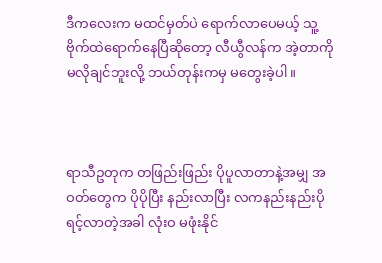ဒီကလေးက မထင်မှတ်ပဲ ရောက်လာပေမယ့် သူ့ဗိုက်ထဲရောက်နေပြီဆိုတော့ လီယွီလန်က အဲ့တာကို မလိုချင်ဘူးလို့ ဘယ်တုန်းကမှ မတွေးခဲ့ပါ။



ရာသီဥတုက တဖြည်းဖြည်း ပိုပူလာတာနဲ့အမျှ အဝတ်တွေက ပိုပိုပြီး နည်းလာပြီး လကနည်းနည်းပိုရင့်လာတဲ့အခါ လုံးဝ မဖုံးနိုင်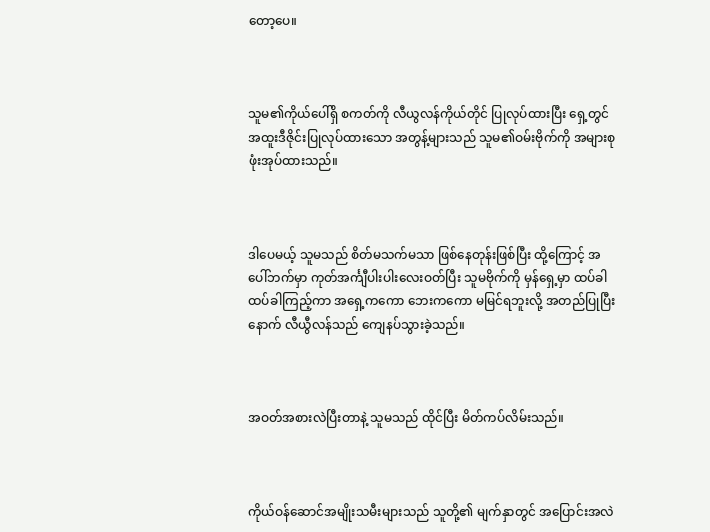တော့ပေ။



သူမ၏ကိုယ်ပေါ်ရှိ စကတ်ကို လီယွလန်ကိုယ်တိုင် ပြုလုပ်ထားပြီး ရှေ့တွင် အထူးဒီဇိုင်းပြုလုပ်ထားသော အတွန့်များသည် သူမ၏ဝမ်းဗိုက်ကို အများစု ဖုံးအုပ်ထားသည်။



ဒါပေမယ့် သူမသည် စိတ်မသက်မသာ ဖြစ်နေတုန်းဖြစ်ပြီး ထို့ကြောင့် အပေါ်ဘက်မှာ ကုတ်အင်္ကျီပါးပါးလေးဝတ်ပြီး သူမဗိုက်ကို မှန်ရှေ့မှာ ထပ်ခါထပ်ခါကြည့်ကာ အရှေ့ကကော ဘေးကကော မမြင်ရဘူးလို့ အတည်ပြုပြီးနောက် လီယွီလန်သည် ကျေနပ်သွားခဲ့သည်။



အဝတ်အစားလဲပြီးတာနဲ့ သူမသည် ထိုင်ပြီး မိတ်ကပ်လိမ်းသည်။



ကိုယ်ဝန်ဆောင်အမျိုးသမီးများသည် သူတို့၏ မျက်နှာတွင် အပြောင်းအလဲ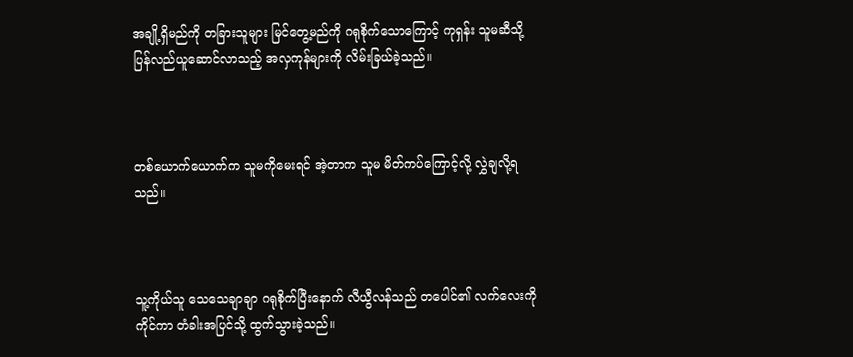အချို့ရှိမည်ကို တခြားသူများ မြင်တွေ့မည်ကို ဂရုစိုက်သောကြောင့် ကုရှန်း သူမဆီသို့ ပြန်လည်ယူဆောင်လာသည့် အလှကုန်များကို လိမ်းခြယ်ခဲ့သည်။



တစ်ယောက်ယောက်က သူမကိုမေးရင် အဲ့တာက သူမ မိတ်ကပ်ကြောင့်လို့ လွှဲချလို့ရသည်။



သူ့ကိုယ်သူ သေသေချာချာ ဂရုစိုက်ပြီးနောက် လီယွီလန်သည် တပေါင်၏ လက်လေးကို ကိုင်ကာ တံခါးအပြင်သို့ ထွက်သွားခဲ့သည်။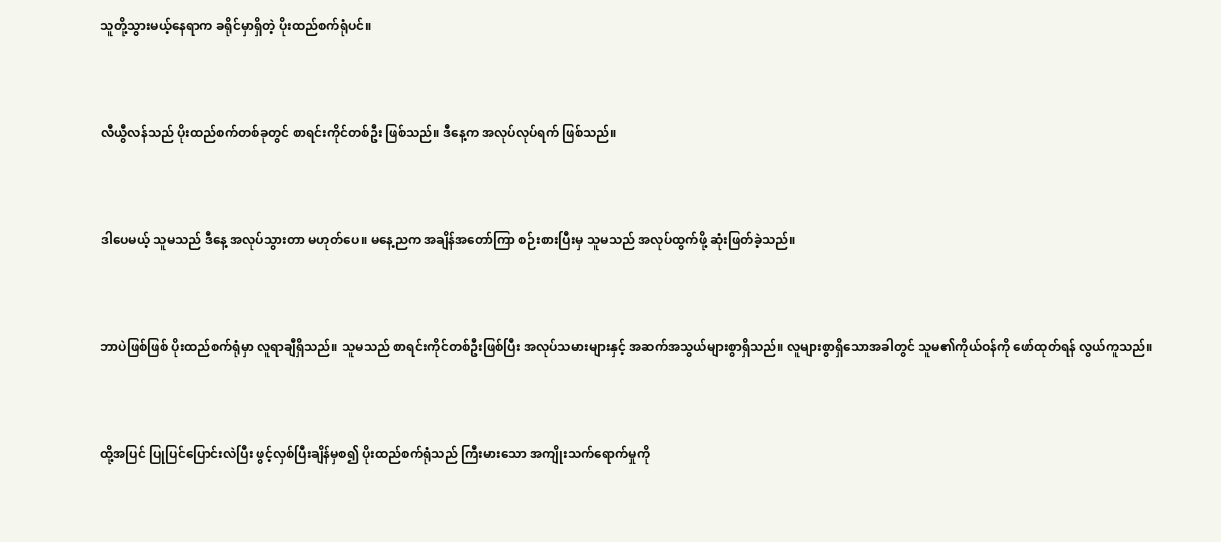သူတို့သွားမယ့်နေရာက ခရိုင်မှာရှိတဲ့ ပိုးထည်စက်ရုံပင်။



လီယွီလန်သည် ပိုးထည်စက်တစ်ခုတွင် စာရင်းကိုင်တစ်ဦး ဖြစ်သည်။ ဒီနေ့က အလုပ်လုပ်ရက် ဖြစ်သည်။



ဒါပေမယ့် သူမသည် ဒီနေ့ အလုပ်သွားတာ မဟုတ်ပေ။ မနေ့ညက အချိန်အတော်ကြာ စဉ်းစားပြီးမှ သူမသည် အလုပ်ထွက်ဖို့ ဆုံးဖြတ်ခဲ့သည်။



ဘာပဲဖြစ်ဖြစ် ပိုးထည်စက်ရုံမှာ လူရာချီရှိသည်။ သူမသည် စာရင်းကိုင်တစ်ဦးဖြစ်ပြီး အလုပ်သမားများနှင့် အဆက်အသွယ်များစွာရှိသည်။ လူများစွာရှိသောအခါတွင် သူမ၏ကိုယ်ဝန်ကို ဖော်ထုတ်ရန် လွယ်ကူသည်။



ထို့အပြင် ပြုပြင်ပြောင်းလဲပြီး ဖွင့်လှစ်ပြီးချိန်မှစ၍ ပိုးထည်စက်ရုံသည် ကြီးမားသော အကျိုးသက်ရောက်မှုကို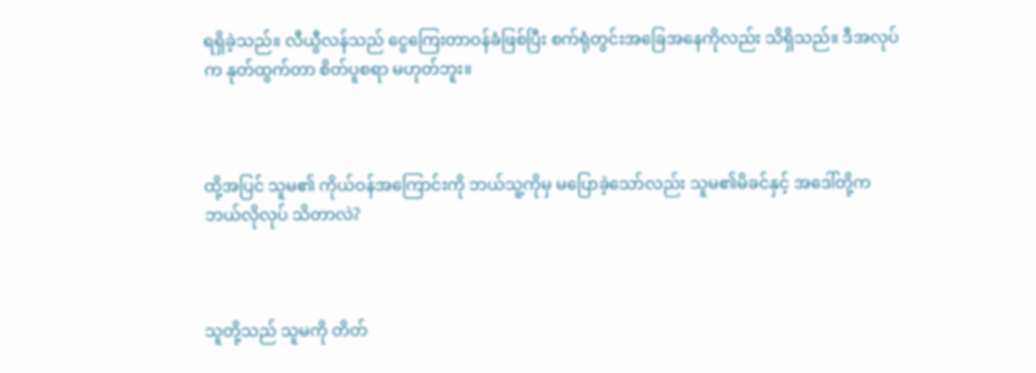ရရှိခဲ့သည်။ လီယွီလန်သည် ငွေကြေးတာဝန်ခံဖြစ်ပြီး စက်ရုံတွင်းအခြေအနေကိုလည်း သိရှိသည်။ ဒီအလုပ်က နုတ်ထွက်တာ စိတ်ပူစရာ မဟုတ်ဘူး။



ထို့အပြင် သူမ၏ ကိုယ်ဝန်အကြောင်းကို ဘယ်သူ့ကိုမှ မပြောခဲ့သော်လည်း သူမ၏မိခင်နှင့် အဒေါ်တို့က ဘယ်လိုလုပ် သိတာလဲ?



သူတို့သည် သူမကို တိတ်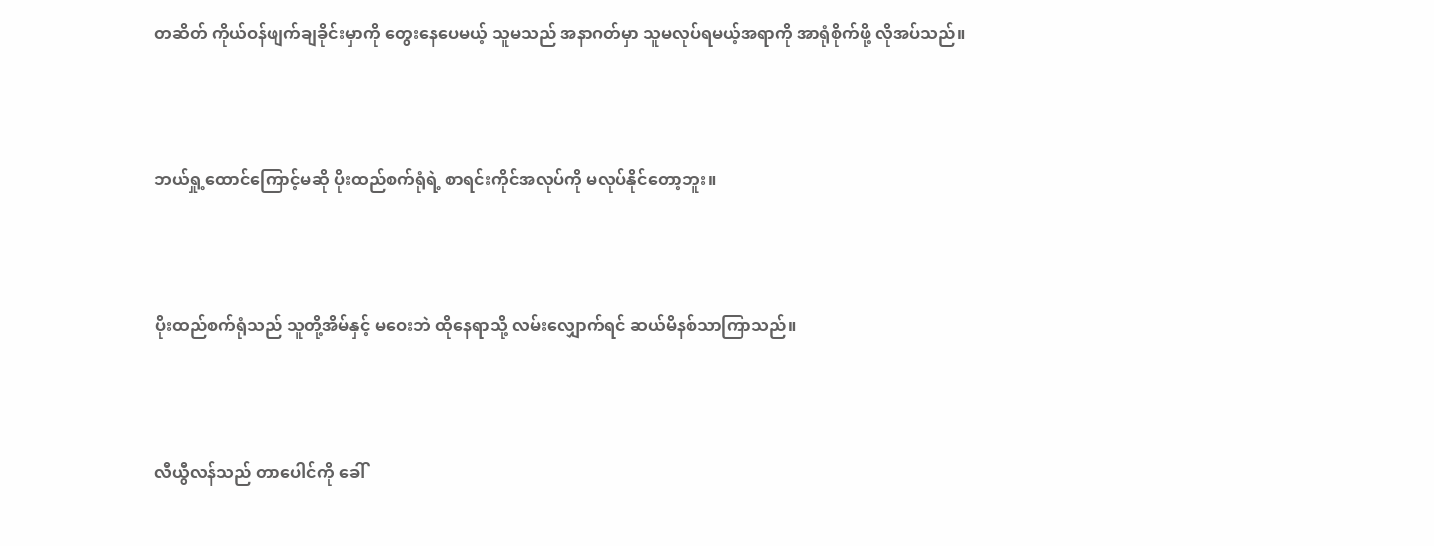တဆိတ် ကိုယ်ဝန်ဖျက်ချခိုင်းမှာကို တွေးနေပေမယ့် သူမသည် အနာဂတ်မှာ သူမလုပ်ရမယ့်အရာကို အာရုံစိုက်ဖို့ လိုအပ်သည်။



ဘယ်ရှု့ထောင်ကြောင့်မဆို ပိုးထည်စက်ရုံရဲ့ စာရင်းကိုင်အလုပ်ကို မလုပ်နိုင်တော့ဘူး။



ပိုးထည်စက်ရုံသည် သူတို့အိမ်နှင့် မဝေးဘဲ ထိုနေရာသို့ လမ်းလျှောက်ရင် ဆယ်မိနစ်သာကြာသည်။



လီယွီလန်သည် တာပေါင်ကို ခေါ်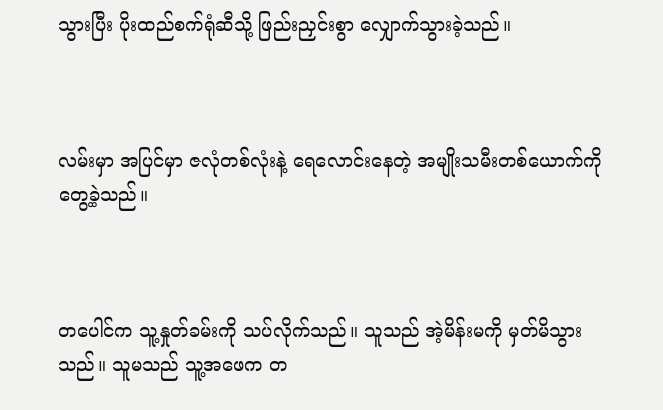သွားပြီး ပိုးထည်စက်ရုံဆီသို့ ဖြည်းညှင်းစွာ လျှောက်သွားခဲ့သည်။



လမ်းမှာ အပြင်မှာ ဇလုံတစ်လုံးနဲ့ ရေလောင်းနေတဲ့ အမျိုးသမီးတစ်ယောက်ကို တွေ့ခဲ့သည်။



တပေါင်က သူ့နှုတ်ခမ်းကို သပ်လိုက်သည်။ သူသည် အဲ့မိန်းမကို မှတ်မိသွားသည်။ သူမသည် သူ့အဖေက တ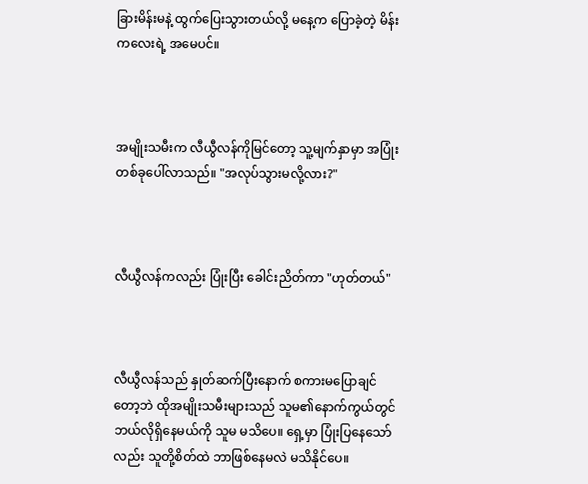ခြားမိန်းမနဲ့ ထွက်ပြေးသွားတယ်လို့ မနေ့က ပြောခဲ့တဲ့ မိန်းကလေးရဲ့ အမေပင်။



အမျိုးသမီးက လီယွီလန်ကိုမြင်တော့ သူ့မျက်နှာမှာ အပြုံးတစ်ခုပေါ်လာသည်။ "အလုပ်သွားမလို့လား?"



လီယွီလန်ကလည်း ပြုံးပြီး ခေါင်းညိတ်ကာ "ဟုတ်တယ်"



လီယွီလန်သည် နှုတ်ဆက်ပြီးနောက် စကားမပြောချင်တော့ဘဲ ထိုအမျိုးသမီးများသည် သူမ၏နောက်ကွယ်တွင် ဘယ်လိုရှိနေမယ်ကို သူမ မသိပေ။ ရှေ့မှာ ပြုံးပြနေသော်လည်း သူတို့စိတ်ထဲ ဘာဖြစ်နေမလဲ မသိနိုင်ပေ။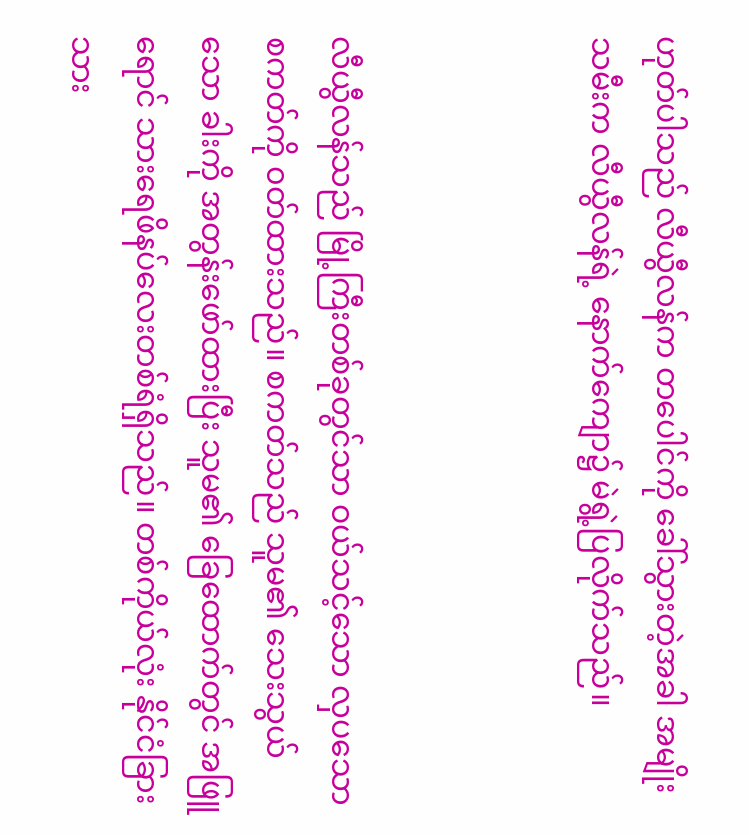ဟုတ်ပါသည် လီယွီလန်က တပေါင်ကို ခေါ်သွားတဲ့အခါ အမျိုးသမီးက လီယွီလန်ရဲ့ နောက်ကျော၌ မဲရွဲ့ပြလိုက်သည်။



လီယွီလန်သည် မြို့ကြီးတစ်ခုတွင်သာ ဝယ်သင့်သော လှပသော စကတ်ကို ၀တ်ထားသည်။ စကတ်သည် သူမ၏ သေးသွယ်သော ခါးကို အတွန်း‌ဖော်ထားပြီး သူမ၏ ခြေထောက်တွင် အဖြူရောင် သားရေဖိနပ်လေးတစ်ရံရှိသည်။ တစ်ကိုယ်လုံး နိုင်ငံခြားသား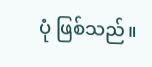ပုံ ဖြစ်သည်။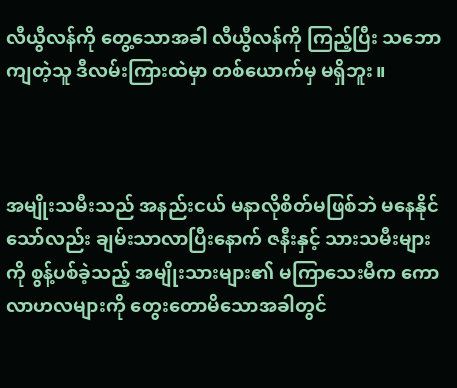လီယွီလန်ကို တွေ့သောအခါ လီယွီလန်ကို ကြည့်ပြီး သဘောကျတဲ့သူ ဒီလမ်းကြားထဲမှာ တစ်ယောက်မှ မရှိဘူး။



အမျိုးသမီးသည် အနည်းငယ် မနာလိုစိတ်မဖြစ်ဘဲ မနေနိုင်သော်လည်း ချမ်းသာလာပြီးနောက် ဇနီးနှင့် သားသမီးများကို စွန့်ပစ်ခဲ့သည့် အမျိုးသားများ၏ မကြာသေးမီက ကောလာဟလများကို တွေးတောမိသောအခါတွင်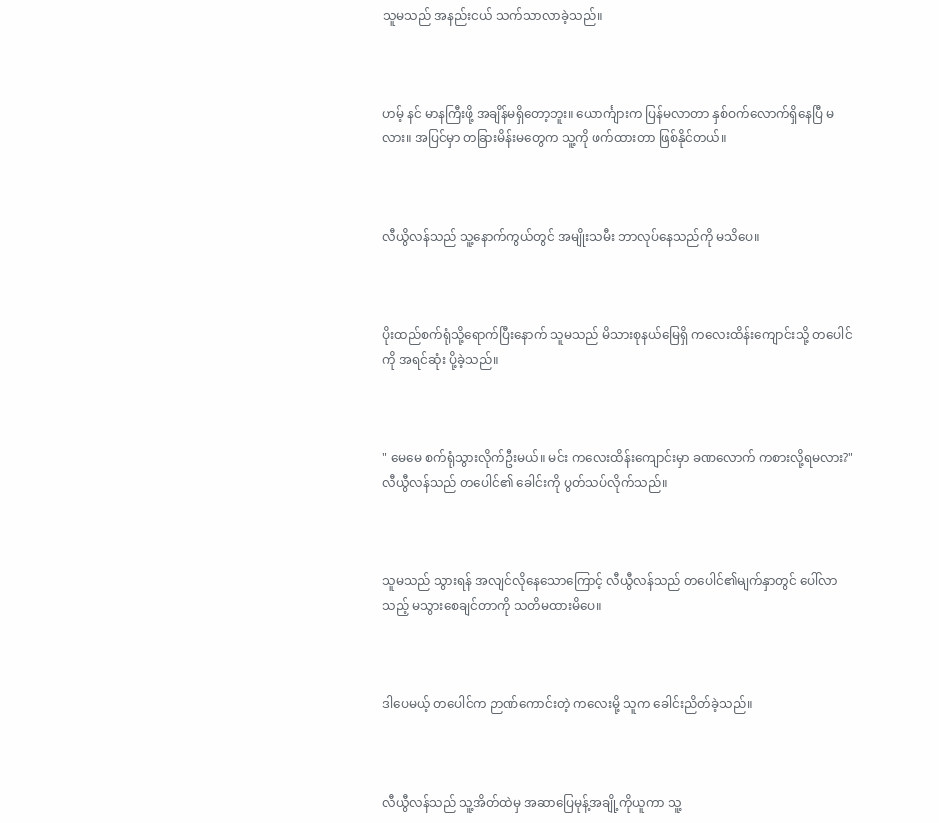သူမသည် အနည်းငယ် သက်သာလာခဲ့သည်။



ဟမ့် နင် မာနကြီးဖို့ အချိန်မရှိတော့ဘူး။ ယောင်္ကျားက ပြန်မလာတာ နှစ်ဝက်လောက်ရှိနေပြီ မလား။ အပြင်မှာ တခြားမိန်းမတွေက သူ့ကို ဖက်ထားတာ ဖြစ်နိုင်တယ်။



လီယွိလန်သည် သူ့နောက်ကွယ်တွင် အမျိုးသမီး ဘာလုပ်နေသည်ကို မသိပေ။



ပိုးထည်စက်ရုံသို့ရောက်ပြီးနောက် သူမသည် မိသားစုနယ်မြေရှိ ကလေးထိန်းကျောင်းသို့ တပေါင်ကို အရင်ဆုံး ပို့ခဲ့သည်။



" မေမေ စက်ရုံသွားလိုက်ဦးမယ်။ မင်း ကလေးထိန်းကျောင်းမှာ ခဏလောက် ကစားလို့ရမလား?" လီယွီလန်သည် တပေါင်၏ ခေါင်းကို ပွတ်သပ်လိုက်သည်။



သူမသည် သွားရန် အလျင်လိုနေသောကြောင့် လီယွီလန်သည် တပေါင်၏မျက်နှာတွင် ပေါ်လာသည့် မသွားစေချင်တာကို သတိမထားမိပေ။



ဒါပေမယ့် တပေါင်က ဉာဏ်ကောင်းတဲ့ ကလေးမို့ သူက ခေါင်းညိတ်ခဲ့သည်။



လီယွီလန်သည် သူ့အိတ်ထဲမှ အဆာပြေမုန့်အချို့ကိုယူကာ သူ့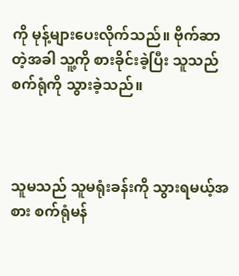ကို မုန့်များပေးလိုက်သည်။ ဗိုက်ဆာတဲ့အခါ သူ့ကို စားခိုင်းခဲ့ပြီး သူသည် စက်ရုံကို သွားခဲ့သည်။



သူမသည် သူမရုံးခန်းကို သွားရမယ့်အစား စက်ရုံမန်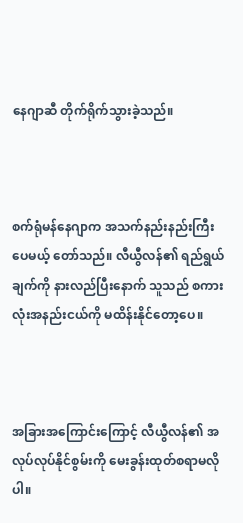နေဂျာဆီ တိုက်ရိုက်သွားခဲ့သည်။



စက်ရုံမန်နေဂျာက အသက်နည်းနည်းကြီးပေမယ့် တော်သည်။ လီယွီလန်၏ ရည်ရွယ်ချက်ကို နားလည်ပြီးနောက် သူသည် စကားလုံးအနည်းငယ်ကို မထိန်းနိုင်တော့ပေ။



အခြားအကြောင်းကြောင့် လီယွီလန်၏ အလုပ်လုပ်နိုင်စွမ်းကို မေးခွန်းထုတ်စရာမလိုပါ။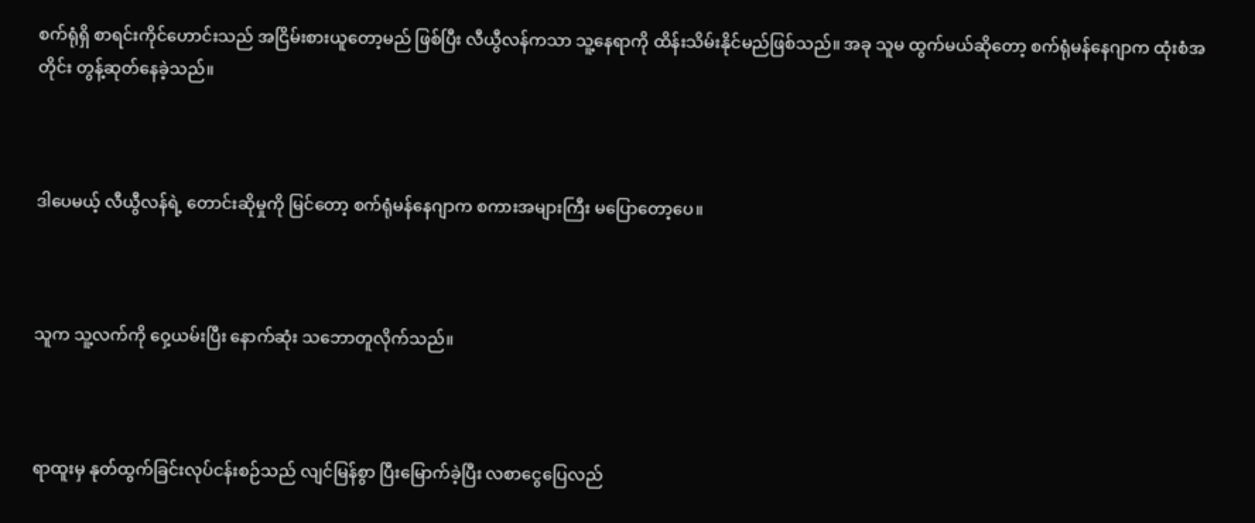စက်ရုံရှိ စာရင်းကိုင်ဟောင်းသည် အငြိမ်းစားယူတော့မည် ဖြစ်ပြီး လီယွီလန်ကသာ သူ့နေရာကို ထိန်းသိမ်းနိုင်မည်ဖြစ်သည်။ အခု သူမ ထွက်မယ်ဆိုတော့ စက်ရုံမန်နေဂျာက ထုံးစံအတိုင်း တွန့်ဆုတ်နေခဲ့သည်။



ဒါပေမယ့် လီယွီလန်ရဲ့ တောင်းဆိုမှုကို မြင်တော့ စက်ရုံမန်နေဂျာက စကားအများကြီး မပြောတော့ပေ။



သူက သူ့လက်ကို ဝှေ့ယမ်းပြီး နောက်ဆုံး သဘောတူလိုက်သည်။



ရာထူးမှ နုတ်ထွက်ခြင်းလုပ်ငန်းစဉ်သည် လျင်မြန်စွာ ပြီးမြောက်ခဲ့ပြီး လစာငွေပြေလည်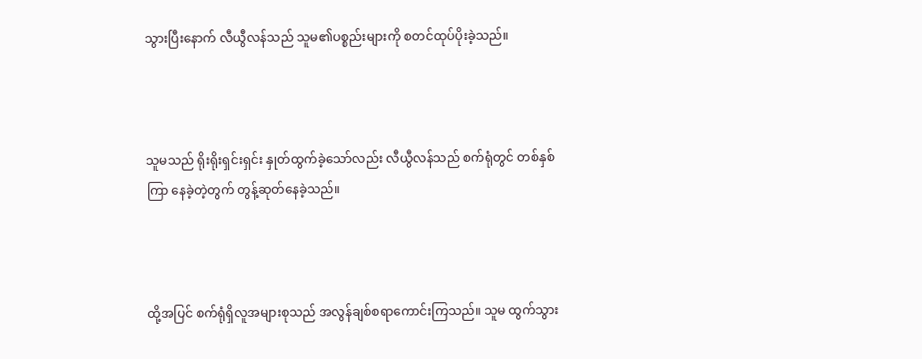သွားပြီးနောက် လီယွီလန်သည် သူမ၏ပစ္စည်းများကို စတင်ထုပ်ပိုးခဲ့သည်။



သူမသည် ရိုးရိုးရှင်းရှင်း နှုတ်ထွက်ခဲ့သော်လည်း လီယွီလန်သည် စက်ရုံတွင် တစ်နှစ်ကြာ နေခဲ့တဲ့တွက် တွန့်ဆုတ်နေခဲ့သည်။



ထို့အပြင် စက်ရုံရှိလူအများစုသည် အလွန်ချစ်စရာကောင်းကြသည်။ သူမ ထွက်သွား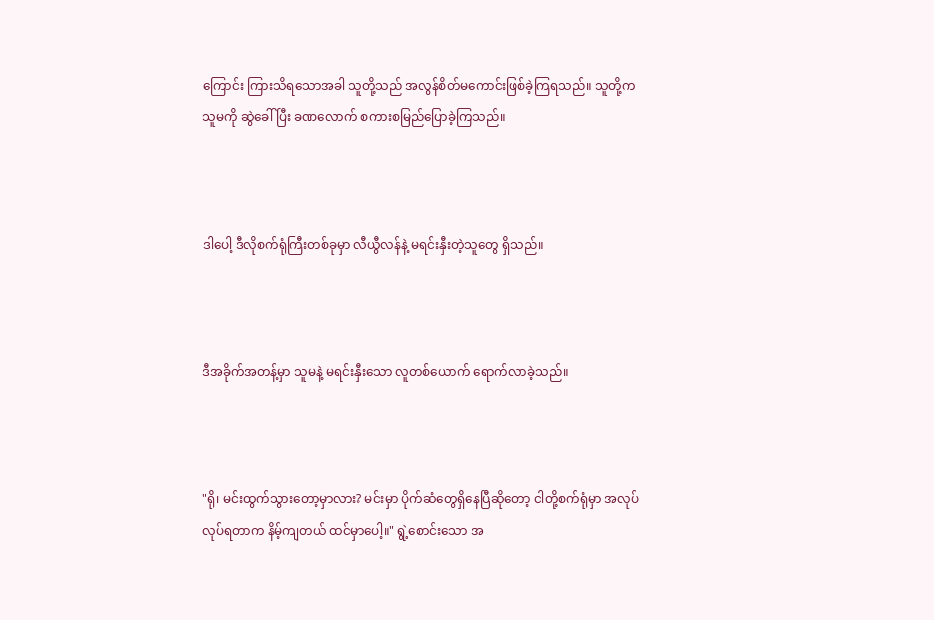ကြောင်း ကြားသိရသောအခါ သူတို့သည် အလွန်စိတ်မကောင်းဖြစ်ခဲ့ကြရသည်။ သူတို့က သူမကို ဆွဲခေါ်ပြီး ခဏလောက် စကားစမြည်ပြောခဲ့ကြသည်။



ဒါပေါ့ ဒီလိုစက်ရုံကြီးတစ်ခုမှာ လီယွီလန်နဲ့ မရင်းနှီးတဲ့သူတွေ ရှိသည်။



ဒီအခိုက်အတန့်မှာ သူမနဲ့ မရင်းနှီးသော လူတစ်ယောက် ရောက်လာခဲ့သည်။



"ရို၊ မင်းထွက်သွားတော့မှာလား? မင်းမှာ ပိုက်ဆံတွေရှိနေပြီဆိုတော့ ငါတို့စက်ရုံမှာ အလုပ်လုပ်ရတာက နိမ့်ကျတယ် ထင်မှာပေါ့။" ရွဲ့စောင်းသော အ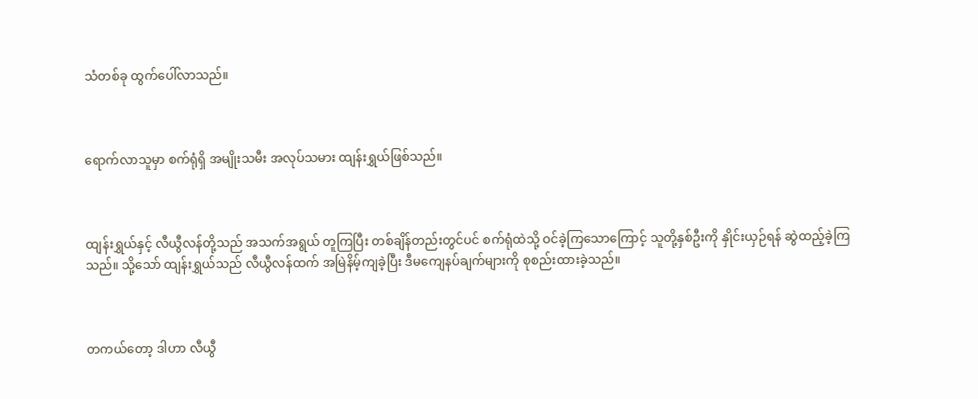သံတစ်ခု ထွက်ပေါ်လာသည်။



ရောက်လာသူမှာ စက်ရုံရှိ အမျိုးသမီး အလုပ်သမား ထျန်းရွှယ်ဖြစ်သည်။



ထျန်းရွှယ်နှင့် လီယွီလန်တို့သည် အသက်အရွယ် တူကြပြီး တစ်ချိန်တည်းတွင်ပင် စက်ရုံထဲသို့ ဝင်ခဲ့ကြသောကြောင့် သူတို့နှစ်ဦးကို နှိုင်းယှဉ်ရန် ဆွဲထည့်ခဲ့ကြသည်။ သို့သော် ထျန်းရွှယ်သည် လီယွီလန်ထက် အမြဲနိမ့်ကျခဲ့ပြီး ဒီမကျေနပ်ချက်များကို စုစည်းထားခဲ့သည်။



တကယ်တော့ ဒါဟာ လီယွီ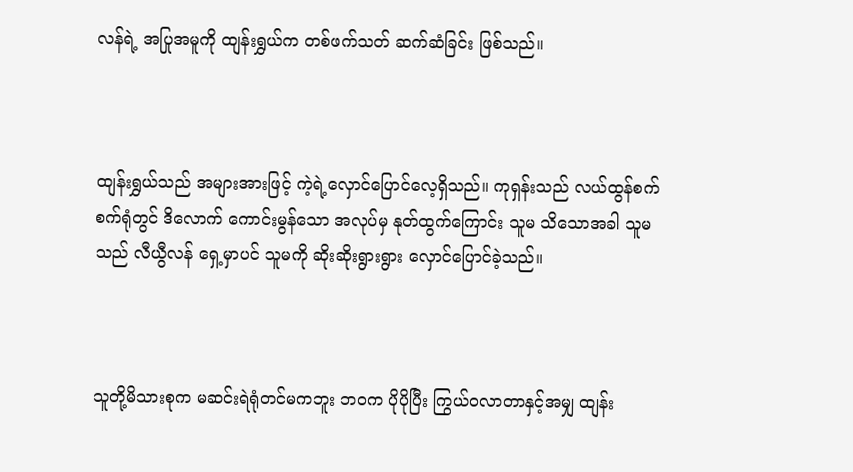လန်ရဲ့ အပြုအမူကို ထျန်းရွှယ်က တစ်ဖက်သတ် ဆက်ဆံခြင်း ဖြစ်သည်။



ထျန်းရွှယ်သည် အများအားဖြင့် ကဲ့ရဲ့လှောင်ပြောင်လေ့ရှိသည်။ ကုရှန်းသည် လယ်ထွန်စက် စက်ရုံတွင် ဒိလောက် ကောင်းမွန်သော အလုပ်မှ နုတ်ထွက်ကြောင်း သူမ သိသောအခါ သူမသည် လီယွီလန် ရှေ့မှာပင် သူမကို ဆိုးဆိုးရွားရွား လှောင်ပြောင်ခဲ့သည်။



သူတို့မိသားစုက မဆင်းရဲရုံတင်မကဘူး ဘဝက ပိုပိုပြီး ကြွယ်ဝလာတာနှင့်အမျှ ထျန်း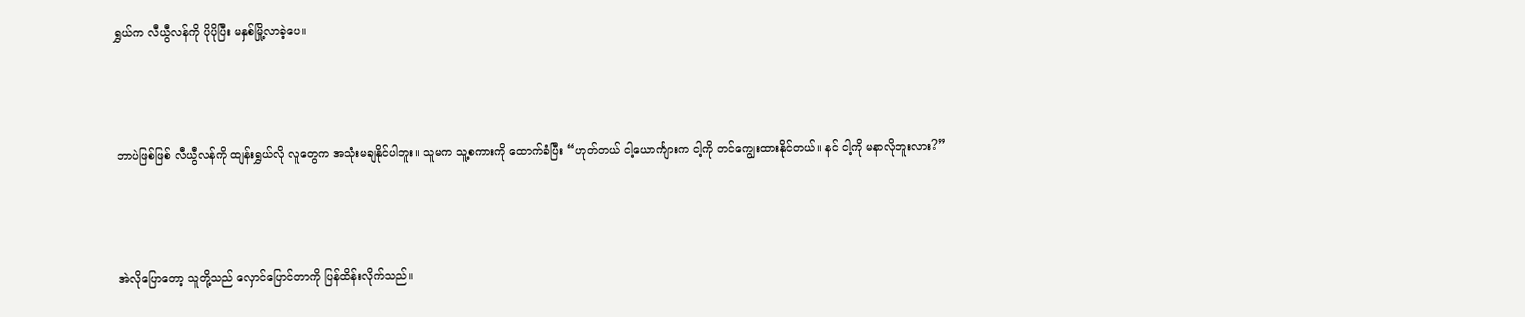ရွှယ်က လီယွီလန်ကို ပိုပိုပြီး မနှစ်မြို့လာခဲ့ပေ။



ဘာပဲဖြစ်ဖြစ် လီယွီလန်ကို ထျန်းရွှယ်လို လူတွေက အသုံးမချနိုင်ပါဘူး။ သူမက သူ့စကားကို ထောက်ခံပြီး “ဟုတ်တယ် ငါ့ယောင်္ကျားက ငါ့ကို တင်ကျွေးထားနိုင်တယ်။ နင် ငါ့ကို မနာလိုဘူးလား?”



အဲလိုပြောတော့ သူတို့သည် လှောင်ပြောင်တာကို ပြန်ထိန်းလိုက်သည်။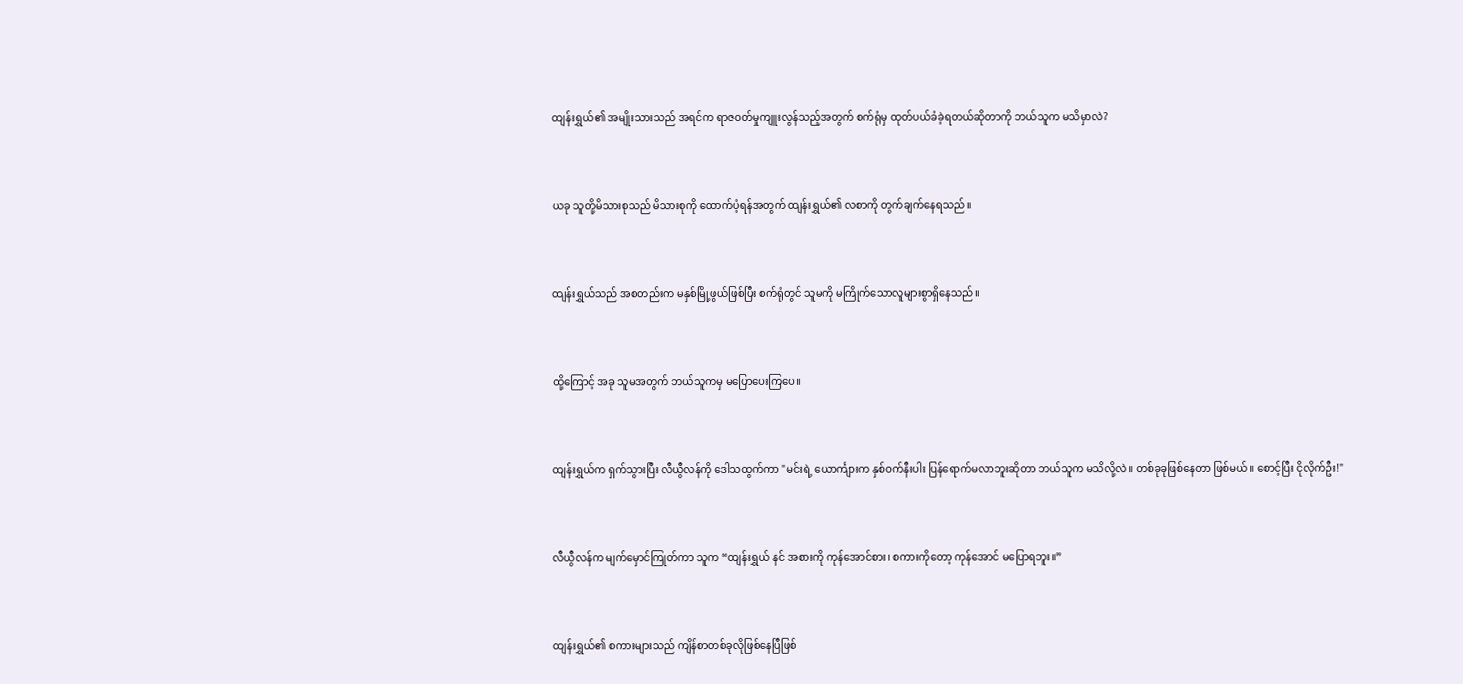ထျန်းရွှယ်၏ အမျိုးသားသည် အရင်က ရာဇဝတ်မှုကျူးလွန်သည့်အတွက် စက်ရုံမှ ထုတ်ပယ်ခံခဲ့ရတယ်ဆိုတာကို ဘယ်သူက မသိမှာလဲ?



ယခု သူတို့မိသားစုသည် မိသားစုကို ထောက်ပံ့ရန်အတွက် ထျန်းရွှယ်၏ လစာကို တွက်ချက်နေရသည်။



ထျန်းရွှယ်သည် အစတည်းက မနှစ်မြို့ဖွယ်ဖြစ်ပြီး စက်ရုံတွင် သူမကို မကြိုက်သောလူများစွာရှိနေသည်။



ထို့ကြောင့် အခု သူမအတွက် ဘယ်သူကမှ မပြောပေးကြပေ။



ထျန်းရွှယ်က ရှက်သွားပြီး လီယွီလန်ကို ဒေါသထွက်ကာ "မင်းရဲ့ ယောင်္ကျားက နှစ်ဝက်နီးပါး ပြန်ရောက်မလာဘူးဆိုတာ ဘယ်သူက မသိလို့လဲ။ တစ်ခုခုဖြစ်နေတာ ဖြစ်မယ်။ စောင့်ပြီး ငိုလိုက်ဦး!"



လီယွီလန်က မျက်မှောင်ကြုတ်ကာ သူက “ထျန်းရွှယ် နင် အစားကို ကုန်အောင်စား၊ စကားကိုတော့ ကုန်အောင် မပြောရဘူး။”



ထျန်းရွှယ်၏ စကားများသည် ကျိန်စာတစ်ခုလိုဖြစ်နေပြီဖြစ်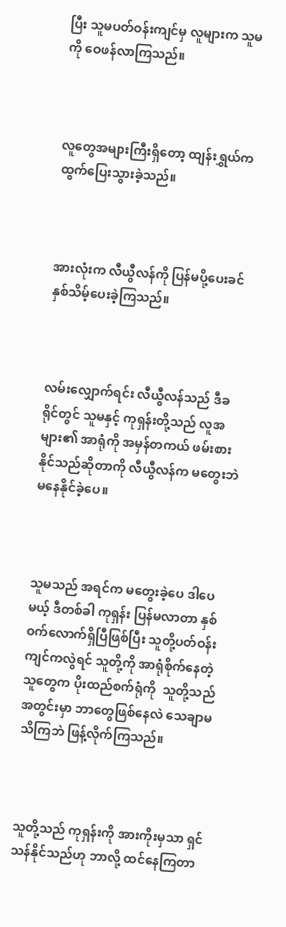ပြီး သူမပတ်ဝန်းကျင်မှ လူများက သူမကို ဝေဖန်လာကြသည်။



လူတွေအများကြီးရှိတော့ ထျန်းရွှယ်က ထွက်ပြေးသွားခဲ့သည်။



အားလုံးက လီယွီလန်ကို ပြန်မပို့ပေးခင် နှစ်သိမ့်ပေးခဲ့ကြသည်။



လမ်းလျှောက်ရင်း လီယွီလန်သည် ဒီခရိုင်တွင် သူမနှင့် ကုရှန်းတို့သည် လူအများ၏ အာရုံကို အမှန်တကယ် ဖမ်းစားနိုင်သည်ဆိုတာကို လီယွီလန်က မတွေးဘဲ မနေနိုင်ခဲ့ပေ။



သူမသည် အရင်က မတွေးခဲ့ပေ ဒါပေမယ့် ဒီတစ်ခါ ကုရှန်း ပြန်မလာတာ နှစ်ဝက်လောက်ရှိပြီဖြစ်ပြီး သူတို့ပတ်ဝန်းကျင်ကလွဲရင် သူတို့ကို အာရုံစိုက်နေတဲ့ သူတွေက ပိုးထည်စက်ရုံကို  သူတို့သည် အတွင်းမှာ ဘာတွေဖြစ်နေလဲ သေချာမသိကြဘဲ ဖြန့်လိုက်ကြသည်။



သူတို့သည် ကုရှန်းကို အားကိုးမှသာ ရှင်သန်နိုင်သည်ဟု ဘာလို့ ထင်နေကြတာ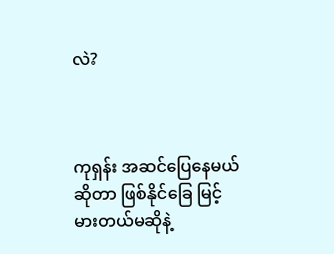လဲ?



ကုရှန်း အဆင်ပြေနေမယ်ဆိုတာ ဖြစ်နိုင်ခြေ မြင့်မားတယ်မဆိုနဲ့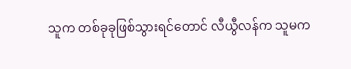သူက တစ်ခုခုဖြစ်သွားရင်တောင် လီယွီလန်က သူမက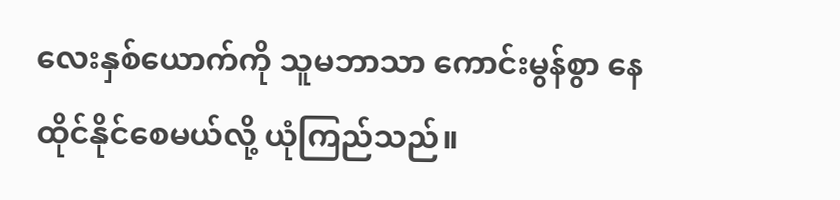လေးနှစ်ယောက်ကို သူမဘာသာ ကောင်းမွန်စွာ နေထိုင်နိုင်စေမယ်လို့ ယုံကြည်သည်။